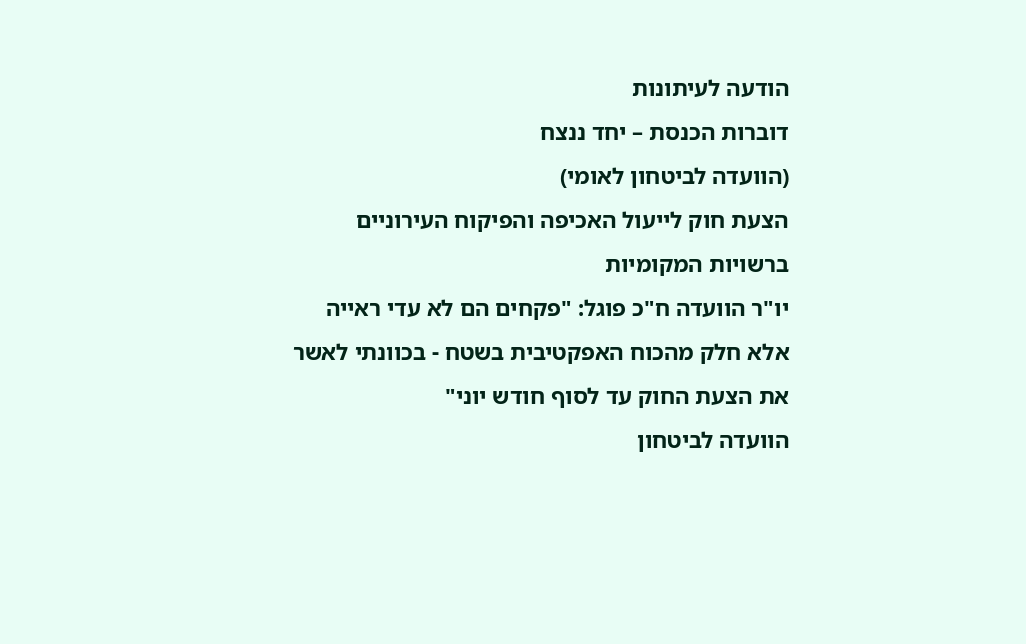הודעה לעיתונות
דוברות הכנסת – יחד ננצח
(הוועדה לביטחון לאומי)
הצעת חוק לייעול האכיפה והפיקוח העירוניים ברשויות המקומיות
יו"ר הוועדה ח"כ פוגל: "פקחים הם לא עדי ראייה אלא חלק מהכוח האפקטיבית בשטח - בכוונתי לאשר את הצעת החוק עד לסוף חודש יוני"
הוועדה לביטחון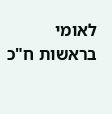לאומי בראשות ח"כ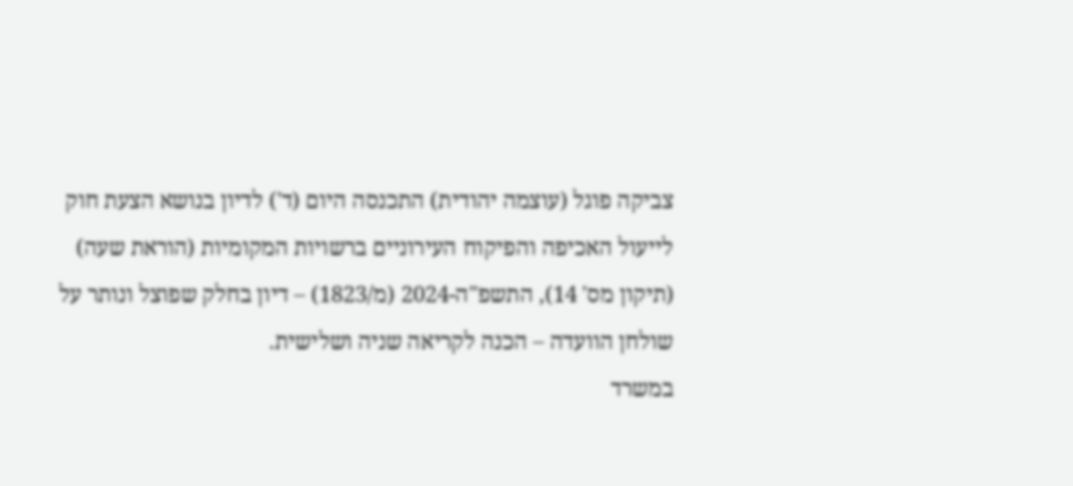צביקה פוגל (עוצמה יהודית) התכנסה היום (ד') לדיון בנושא הצעת חוק לייעול האכיפה והפיקוח העירוניים ברשויות המקומיות (הוראת שעה) (תיקון מס' 14), התשפ"ה-2024 (מ/1823) – דיון בחלק שפוצל ונותר על שולחן הוועדה – הכנה לקריאה שניה ושלישית.
במשרד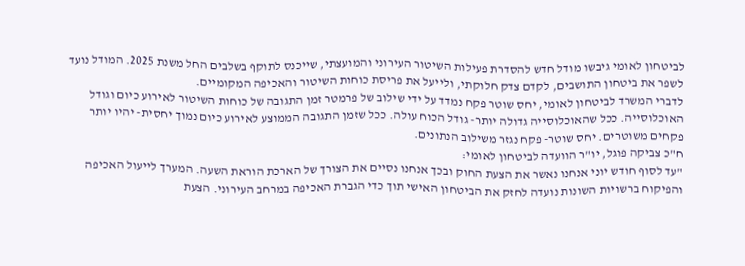לביטחון לאומי גיבשו מודל חדש להסדרת פעילות השיטור העירוני והמועצתי, שייכנס לתוקף בשלבים החל משנת 2025. המודל נועד לשפר את ביטחון התושבים, לקדם צדק חלוקתי, ולייעל את פריסת כוחות השיטור והאכיפה המקומיים.
לדברי המשרד לביטחון לאומי, יחס שוטר פקח נמדד על ידי שילוב של פרמטר זמן התגובה של כוחות השיטור לאירוע כיום וגודל האוכלוסייה. ככל שהאוכלוסייה גדולה יותר- גודל הכוח עולה. ככל שזמן התגובה הממוצע לאירוע כיום נמוך יחסית- יהיו יותר פקחים משוטרים. יחס שוטר- פקח נגזר משילוב הנתונים.
ח"כ צביקה פוגל, יו"ר הוועדה לביטחון לאומי:
"עד לסוף חודש יוני אנחנו נאשר את הצעת החוק ובכך אנחנו נסיים את הצורך של הארכת הוראת השעה. המערך לייעול האכיפה והפיקוח ברשויות השונות נועדה לחזק את הביטחון האישי תוך כדי הגברת האכיפה במרחב העירוני. הצעת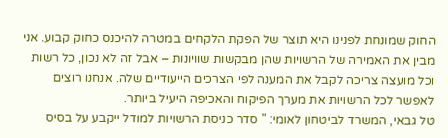החוק שמונחת לפנינו היא תוצר של הפקת הלקחים במטרה להיכנס כחוק קבוע. אני מבין את האמירה של הרשויות שהן מבקשות שוויונות – אבל זה לא נכון, כל רשות וכל מועצה צריכה לקבל את המענה לפי הצרכים הייעודיים שלה. אנחנו רוצים לאפשר לכל הרשויות את מערך הפיקוח והאכיפה היעיל ביותר.
טל גבאי, המשרד לביטחון לאומי: " סדר כניסת הרשויות למודל ייקבע על בסיס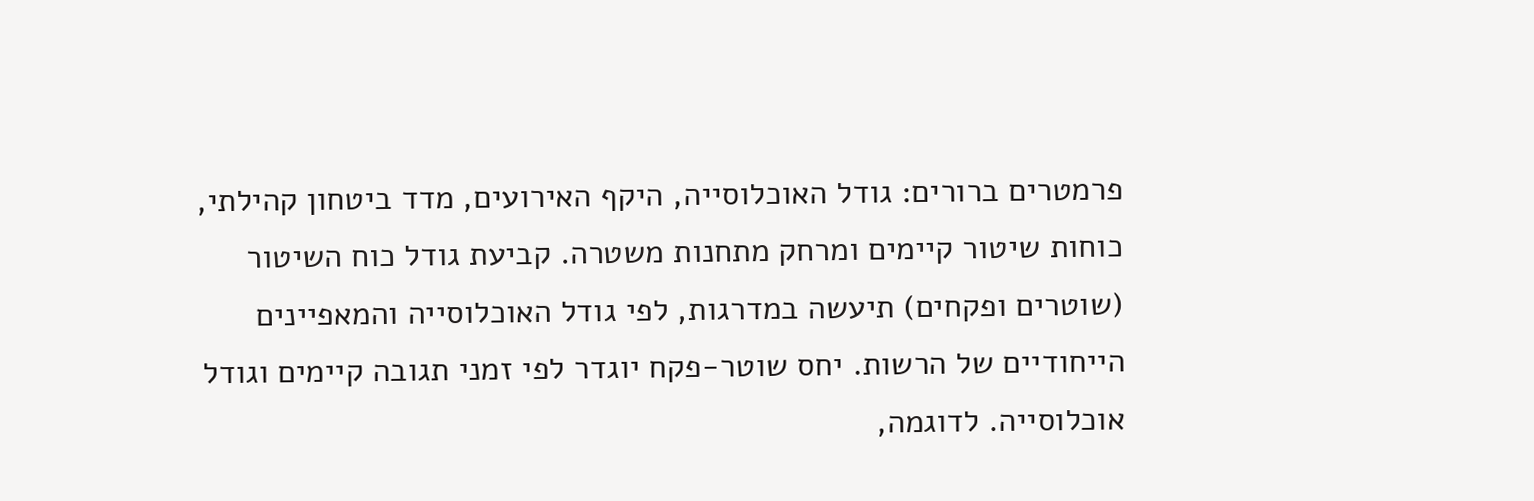פרמטרים ברורים: גודל האוכלוסייה, היקף האירועים, מדד ביטחון קהילתי, כוחות שיטור קיימים ומרחק מתחנות משטרה. קביעת גודל כוח השיטור (שוטרים ופקחים) תיעשה במדרגות, לפי גודל האוכלוסייה והמאפיינים הייחודיים של הרשות. יחס שוטר-פקח יוגדר לפי זמני תגובה קיימים וגודל אוכלוסייה. לדוגמה,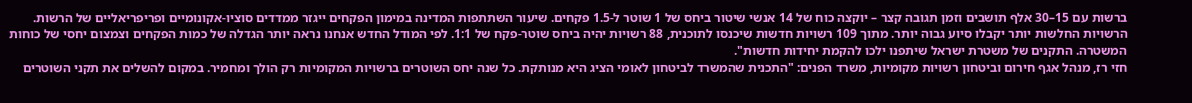ברשות עם 15–30 אלף תושבים וזמן תגובה קצר – יוקצה כוח של 14 אנשי שיטור ביחס של 1 שוטר ל-1.5 פקחים. שיעור השתתפות המדינה במימון הפקחים ייגזר ממדדים סוציו-אקונומיים ופריפריאליים של הרשות. הרשויות החלשות יותר יקבלו סיוע גבוה יותר. מתוך 109 רשויות חדשות שיכנסו לתוכנית, 88 רשויות יהיה ביחס שוטר-פקח של 1:1. לפי המודל החדש אנחנו נראה יותר הגדלה של כמות הפקחים וצמצום יחסי של כוחות המשטרה. התקנים של משטרת ישראל שיתפנו ילכו להקמת יחידות חדשות".
חזי רז, מנהל אגף חירום וביטחון רשויות מקומיות, משרד הפנים: "התכנית שהמשרד לביטחון לאומי הציג היא מנותקת. כל שנה יחס השוטרים ברשויות המקומיות רק הולך ומחמיר. במקום להשלים את תקני השוטרים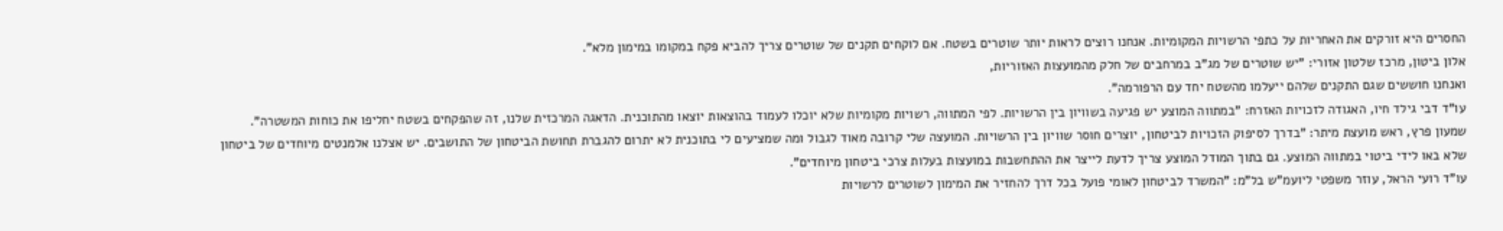החסרים היא זורקים את האחריות על כתפי הרשויות המקומיות. אנחנו רוצים לראות יותר שוטרים בשטח. אם לוקחים תקנים של שוטרים צריך להביא פקח במקומו במימון מלא".
אלון ביטון, מרכז שלטון אזורי: "יש שוטרים של מג"ב במרחבים של חלק מהמועצות האזוריות,
ואנחנו חוששים שגם התקנים שלהם ייעלמו מהשטח יחד עם הרפורמה".
עו"ד דבי גילד חיו, האגודה לזכויות האזרח: "במתווה המוצע יש פגיעה בשוויון בין הרשויות. לפי המתווה, רשויות מקומיות שלא יוכלו לעמוד בהוצאות יוצאו מהתוכנית. הדאגה המרכזית שלנו, זה שהפקחים בשטח יחליפו את כוחות המשטרה".
שמעון פרץ, ראש מועצת מיתר: "בדרך לסיפוק הזכויות לביטחון, יוצרים חוסר שוויון בין הרשויות. המועצה שלי קרובה מאוד לגבול ומה שמציעים לי בתוכנית לא יתרום להגברת תחושת הביטחון של התושבים. יש אצלנו אלמנטים מיוחדים של ביטחון שלא באו לידי ביטוי במתווה המוצע. גם בתוך המודל המוצע צריך לדעת לייצר את ההתחשבות במועצות בעלות צרכי ביטחון מיוחדים".
עו"ד רועי הראל, עוזר משפטי ליועמ"ש בל"מ: "המשרד לביטחון לאומי פועל בכל דרך להחזיר את המימון לשוטרים לרשויות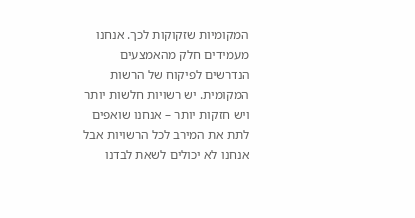המקומיות שזקוקות לכך. אנחנו מעמידים חלק מהאמצעים הנדרשים לפיקוח של הרשות המקומית. יש רשויות חלשות יותר ויש חזקות יותר – אנחנו שואפים לתת את המירב לכל הרשויות אבל אנחנו לא יכולים לשאת לבדנו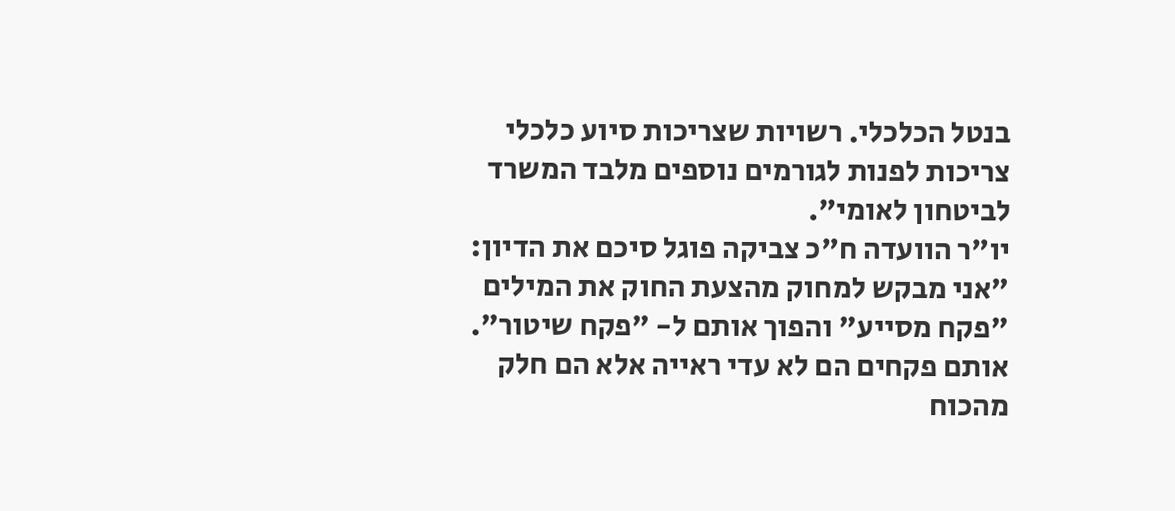בנטל הכלכלי. רשויות שצריכות סיוע כלכלי צריכות לפנות לגורמים נוספים מלבד המשרד לביטחון לאומי".
יו"ר הוועדה ח"כ צביקה פוגל סיכם את הדיון:
"אני מבקש למחוק מהצעת החוק את המילים "פקח מסייע" והפוך אותם ל- "פקח שיטור". אותם פקחים הם לא עדי ראייה אלא הם חלק מהכוח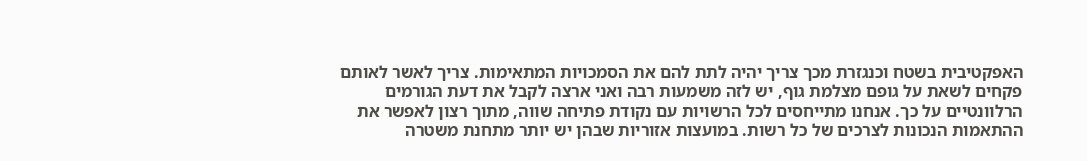האפקטיבית בשטח וכנגזרת מכך צריך יהיה לתת להם את הסמכויות המתאימות. צריך לאשר לאותם פקחים לשאת על גופם מצלמת גוף, יש לזה משמעות רבה ואני ארצה לקבל את דעת הגורמים הרלוונטיים על כך. אנחנו מתייחסים לכל הרשויות עם נקודת פתיחה שווה, מתוך רצון לאפשר את ההתאמות הנכונות לצרכים של כל רשות. במועצות אזוריות שבהן יש יותר מתחנת משטרה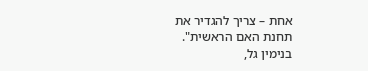אחת – צריך להגדיר את תחנת האם הראשית".
בנימין גל,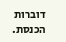דוברות הכנסת.